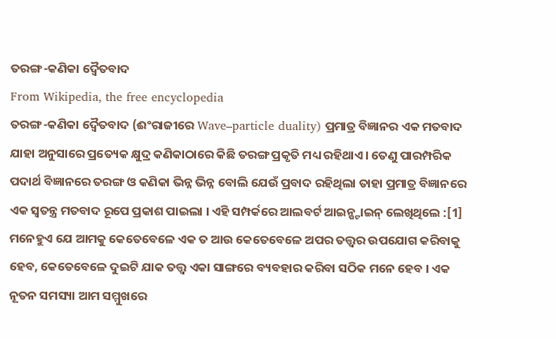ତରଙ୍ଗ-କଣିକା ଦ୍ୱୈତବାଦ
From Wikipedia, the free encyclopedia
ତରଙ୍ଗ-କଣିକା ଦ୍ୱୈତବାଦ (ଈଂରାଜୀରେ Wave–particle duality) ପ୍ରମାତ୍ର ବିଜ୍ଞାନର ଏକ ମତବାଦ ଯାହା ଅନୁସାରେ ପ୍ରତ୍ୟେକ କ୍ଷୁଦ୍ର କଣିକାଠାରେ କିଛି ତରଙ୍ଗ ପ୍ରକୃତି ମଧ୍ୟ ରହିଥାଏ । ତେଣୁ ପାରମ୍ପରିକ ପଦାର୍ଥ ବିଜ୍ଞାନରେ ତରଙ୍ଗ ଓ କଣିକା ଭିନ୍ନ ଭିନ୍ନ ବୋଲି ଯେଉଁ ପ୍ରବାଦ ରହିଥିଲା ତାହା ପ୍ରମାତ୍ର ବିଜ୍ଞାନରେ ଏକ ସ୍ୱତନ୍ତ୍ର ମତବାଦ ରୂପେ ପ୍ରକାଶ ପାଇଲା । ଏହି ସମ୍ପର୍କରେ ଆଲବର୍ଟ ଆଇନ୍ଷ୍ଟାଇନ୍ ଲେଖିଥିଲେ :[1]
ମନେହୁଏ ଯେ ଆମକୁ କେତେବେଳେ ଏକ ତ ଆଉ କେତେବେଳେ ଅପର ତତ୍ତ୍ୱର ଉପଯୋଗ କରିବାକୁ ହେବ, କେତେବେଳେ ଦୁଇଟି ଯାକ ତତ୍ତ୍ୱ ଏକା ସାଙ୍ଗରେ ବ୍ୟବହାର କରିବା ସଠିକ ମନେ ହେବ । ଏକ ନୂତନ ସମସ୍ୟା ଆମ ସମ୍ମୁଖରେ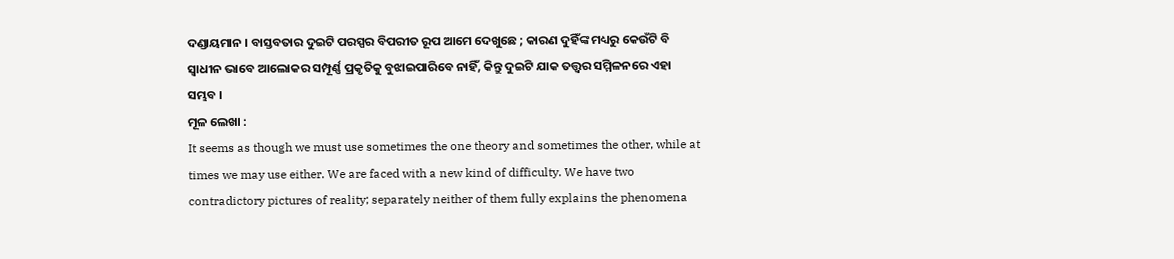ଦଣ୍ଡାୟମାନ । ବାସ୍ତବତାର ଦୁଇଟି ପରସ୍ପର ବିପରୀତ ରୂପ ଆମେ ଦେଖୁଛେ ; କାରଣ ଦୁହିଁଙ୍କ ମଧ୍ୟରୁ କେଉଁଟି ବି ସ୍ୱାଧୀନ ଭାବେ ଆଲୋକର ସମ୍ପୂର୍ଣ୍ଣ ପ୍ରକୃତିକୁ ବୁଝାଇପାରିବେ ନାହିଁ, କିନ୍ତୁ ଦୁଇଟି ଯାକ ତତ୍ତ୍ୱର ସମ୍ମିଳନରେ ଏହା ସମ୍ଭବ ।
ମୂଳ ଲେଖା :
It seems as though we must use sometimes the one theory and sometimes the other, while at times we may use either. We are faced with a new kind of difficulty. We have two contradictory pictures of reality; separately neither of them fully explains the phenomena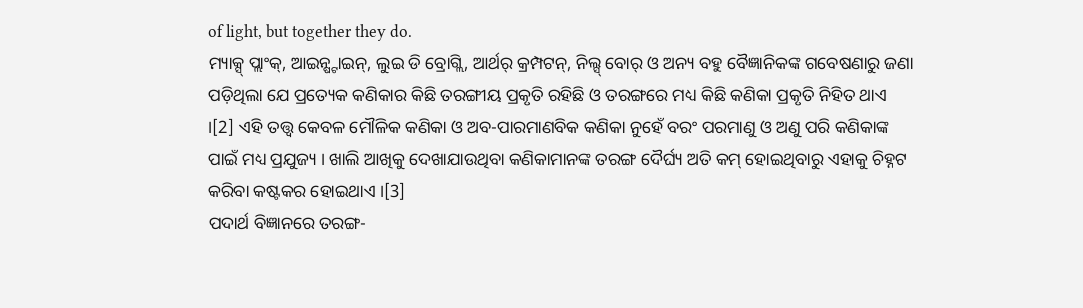of light, but together they do.
ମ୍ୟାକ୍ସ୍ ପ୍ଲାଂକ୍, ଆଇନ୍ଷ୍ଟାଇନ୍, ଲୁଇ ଡି ବ୍ରୋଗ୍ଲି, ଆର୍ଥର୍ କ୍ରମ୍ପଟନ୍, ନିଲ୍ସ୍ ବୋର୍ ଓ ଅନ୍ୟ ବହୁ ବୈଜ୍ଞାନିକଙ୍କ ଗବେଷଣାରୁ ଜଣା ପଡ଼ିଥିଲା ଯେ ପ୍ରତ୍ୟେକ କଣିକାର କିଛି ତରଙ୍ଗୀୟ ପ୍ରକୃତି ରହିଛି ଓ ତରଙ୍ଗରେ ମଧ୍ୟ କିଛି କଣିକା ପ୍ରକୃତି ନିହିତ ଥାଏ ।[2] ଏହି ତତ୍ତ୍ୱ କେବଳ ମୌଳିକ କଣିକା ଓ ଅବ-ପାରମାଣବିକ କଣିକା ନୁହେଁ ବରଂ ପରମାଣୁ ଓ ଅଣୁ ପରି କଣିକାଙ୍କ ପାଇଁ ମଧ୍ୟ ପ୍ରଯୁଜ୍ୟ । ଖାଲି ଆଖିକୁ ଦେଖାଯାଉଥିବା କଣିକାମାନଙ୍କ ତରଙ୍ଗ ଦୈର୍ଘ୍ୟ ଅତି କମ୍ ହୋଇଥିବାରୁ ଏହାକୁ ଚିହ୍ନଟ କରିବା କଷ୍ଟକର ହୋଇଥାଏ ।[3]
ପଦାର୍ଥ ବିଜ୍ଞାନରେ ତରଙ୍ଗ-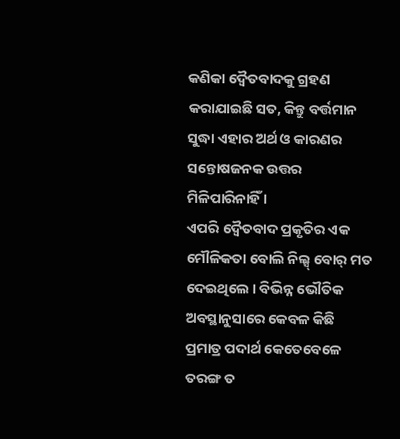କଣିକା ଦ୍ୱୈତବାଦକୁ ଗ୍ରହଣ କରାଯାଇଛି ସତ, କିନ୍ତୁ ବର୍ତ୍ତମାନ ସୁଦ୍ଧା ଏହାର ଅର୍ଥ ଓ କାରଣର ସନ୍ତୋଷଜନକ ଉତ୍ତର ମିଳିପାରିନାହିଁ ।
ଏପରି ଦ୍ୱୈତବାଦ ପ୍ରକୃତିର ଏକ ମୌଳିକତା ବୋଲି ନିଲ୍ସ୍ ବୋର୍ ମତ ଦେଇଥିଲେ । ବିଭିନ୍ନ ଭୌତିକ ଅବସ୍ଥାନୁସାରେ କେବଳ କିଛି ପ୍ରମାତ୍ର ପଦାର୍ଥ କେତେବେଳେ ତରଙ୍ଗ ତ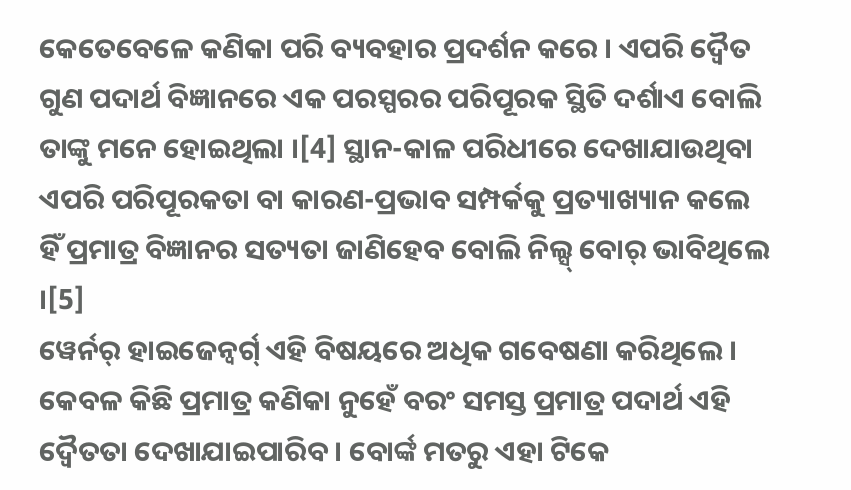କେତେବେଳେ କଣିକା ପରି ବ୍ୟବହାର ପ୍ରଦର୍ଶନ କରେ । ଏପରି ଦ୍ୱୈତ ଗୁଣ ପଦାର୍ଥ ବିଜ୍ଞାନରେ ଏକ ପରସ୍ପରର ପରିପୂରକ ସ୍ଥିତି ଦର୍ଶାଏ ବୋଲି ତାଙ୍କୁ ମନେ ହୋଇଥିଲା ।[4] ସ୍ଥାନ-କାଳ ପରିଧୀରେ ଦେଖାଯାଉଥିବା ଏପରି ପରିପୂରକତା ବା କାରଣ-ପ୍ରଭାବ ସମ୍ପର୍କକୁ ପ୍ରତ୍ୟାଖ୍ୟାନ କଲେ ହିଁ ପ୍ରମାତ୍ର ବିଜ୍ଞାନର ସତ୍ୟତା ଜାଣିହେବ ବୋଲି ନିଲ୍ସ୍ ବୋର୍ ଭାବିଥିଲେ ।[5]
ୱେର୍ନର୍ ହାଇଜେନ୍ବର୍ଗ୍ ଏହି ବିଷୟରେ ଅଧିକ ଗବେଷଣା କରିଥିଲେ । କେବଳ କିଛି ପ୍ରମାତ୍ର କଣିକା ନୁହେଁ ବରଂ ସମସ୍ତ ପ୍ରମାତ୍ର ପଦାର୍ଥ ଏହି ଦ୍ୱୈତତା ଦେଖାଯାଇପାରିବ । ବୋର୍ଙ୍କ ମତରୁ ଏହା ଟିକେ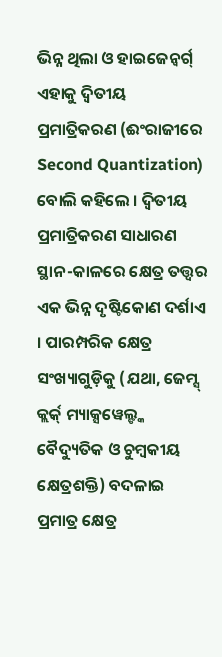ଭିନ୍ନ ଥିଲା ଓ ହାଇଜେନ୍ବର୍ଗ୍ ଏହାକୁ ଦ୍ୱିତୀୟ ପ୍ରମାତ୍ରିକରଣ (ଈଂରାଜୀରେ Second Quantization) ବୋଲି କହିଲେ । ଦ୍ୱିତୀୟ ପ୍ରମାତ୍ରିକରଣ ସାଧାରଣ ସ୍ଥାନ-କାଳରେ କ୍ଷେତ୍ର ତତ୍ତ୍ୱର ଏକ ଭିନ୍ନ ଦୃଷ୍ଟିକୋଣ ଦର୍ଶାଏ । ପାରମ୍ପରିକ କ୍ଷେତ୍ର ସଂଖ୍ୟାଗୁଡ଼ିକୁ (ଯଥା, ଜେମ୍ସ୍ କ୍ଲର୍କ୍ ମ୍ୟାକ୍ସୱେଲ୍ଙ୍କ ବୈଦ୍ୟୁତିକ ଓ ଚୁମ୍ବକୀୟ କ୍ଷେତ୍ରଶକ୍ତି) ବଦଳାଇ ପ୍ରମାତ୍ର କ୍ଷେତ୍ର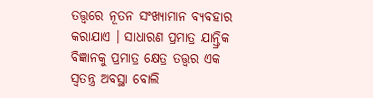ତତ୍ତ୍ୱରେ ନୂତନ ସଂଖ୍ୟାମାନ ବ୍ୟବହାର କରାଯାଏ । ସାଧାରଣ ପ୍ରମାତ୍ର ଯାନ୍ତ୍ରିକ ବିଜ୍ଞାନକୁ ପ୍ରମାତ୍ର କ୍ଷେତ୍ର ତତ୍ତ୍ୱର ଏକ ସ୍ୱତନ୍ତ୍ର ଅବସ୍ଥା ବୋଲି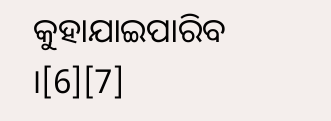କୁହାଯାଇପାରିବ ।[6][7]